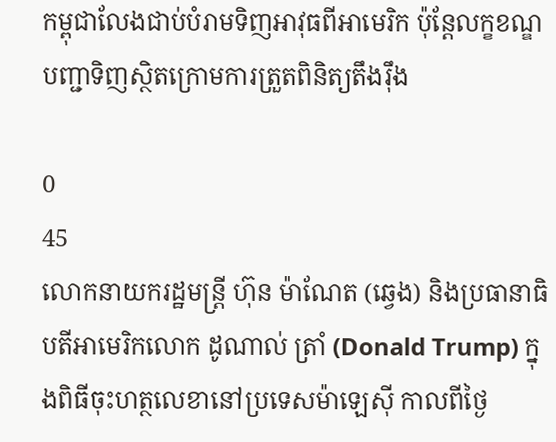កម្ពុជាលែងជាប់បំរាមទិញអាវុធពីអាមេរិក ប៉ុន្តែលក្ខខណ្ឌបញ្ជាទិញស្ថិតក្រោមការត្រួតពិនិត្យតឹងរ៉ឹង

0
45
លោកនាយករដ្ឋមន្ត្រី ហ៊ុន ម៉ាណែត (ឆ្វេង) និងប្រធានាធិបតីអាមេរិកលោក ដូណាល់ ត្រាំ (Donald Trump) ក្នុងពិធីចុះហត្ថលេខានៅប្រទេសម៉ាឡេស៊ី កាលពីថ្ងៃ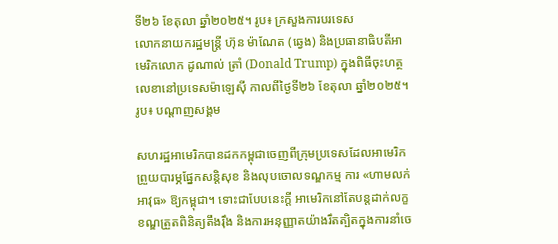ទី២៦ ខែតុលា ឆ្នាំ២០២៥។ រូប៖ ក្រសួងការបរទេស
លោកនាយករដ្ឋមន្ត្រី ហ៊ុន ម៉ាណែត (ឆ្វេង) និងប្រធានាធិបតីអាមេរិកលោក ដូណាល់ ត្រាំ (Donald Trump) ក្នុងពិធីចុះហត្ថលេខានៅប្រទេសម៉ាឡេស៊ី កាលពីថ្ងៃទី២៦ ខែតុលា ឆ្នាំ២០២៥។ រូប៖ បណ្ដាញសង្គម

សហរដ្ឋអាមេរិកបានដកកម្ពុជាចេញពីក្រុមប្រទេសដែលអាមេរិកព្រួយបារម្ភផ្នែកសន្តិសុខ និងលុបចោលទណ្ឌកម្ម ការ «ហាមលក់អាវុធ» ឱ្យកម្ពុជា។ ទោះជាបែបនេះក្ដី អាមេរិកនៅតែបន្តដាក់លក្ខខណ្ឌត្រួតពិនិត្យតឹងរ៉ឹង និងការអនុញ្ញាតយ៉ាងរឹតត្បិតក្នុងការនាំចេ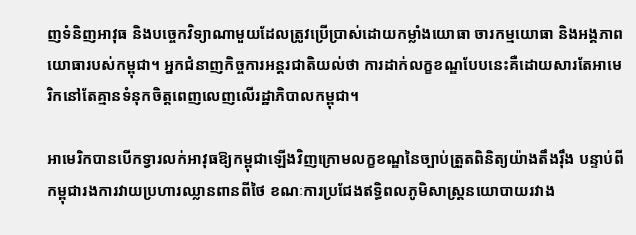ញទំនិញអាវុធ និងបច្ចេកវិទ្យាណាមួយដែលត្រូវប្រើប្រាស់ដោយកម្លាំងយោធា ចារកម្មយោធា និងអង្គភាពយោធារបស់កម្ពុជា។ អ្នកជំនាញកិច្ចការអន្តរជាតិយល់ថា ការដាក់លក្ខខណ្ឌបែបនេះគឺដោយសារតែអាមេរិកនៅតែគ្មានទំនុកចិត្តពេញលេញលើរដ្ឋាភិបាលកម្ពុជា។

អាមេរិកបានបើកទ្វារលក់អាវុធឱ្យកម្ពុជាឡើងវិញក្រោមលក្ខខណ្ឌនៃច្បាប់ត្រួតពិនិត្យយ៉ាងតឹងរ៉ឹង បន្ទាប់ពីកម្ពុជារងការវាយប្រហារឈ្លានពានពីថៃ ខណៈការប្រជែងឥទ្ធិពលភូមិសាស្ត្រនយោបាយរវាង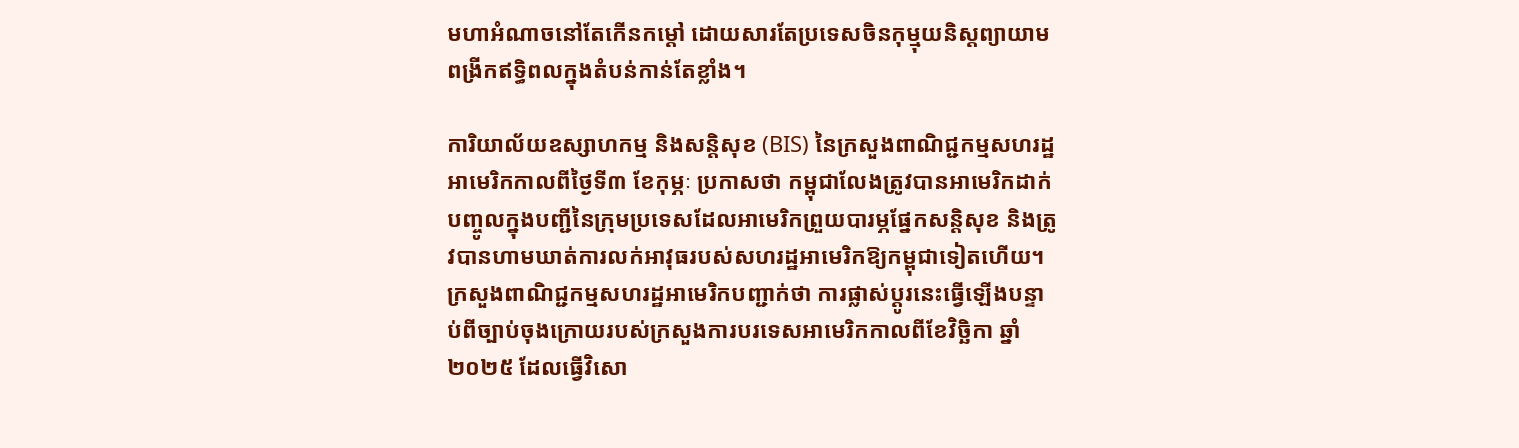មហាអំណាចនៅតែកើនកម្ដៅ ដោយសារតែប្រទេសចិនកុម្មុយនិស្តព្យាយាមពង្រីកឥទ្ធិពលក្នុងតំបន់កាន់តែខ្លាំង។

ការិយាល័យឧស្សាហកម្ម និងសន្តិសុខ (BIS) នៃក្រសួងពាណិជ្ជកម្មសហរដ្ឋអាមេរិកកាលពីថ្ងៃទី៣ ខែកុម្ភៈ ប្រកាសថា កម្ពុជាលែងត្រូវបានអាមេរិកដាក់បញ្ចូលក្នុងបញ្ជីនៃក្រុមប្រទេសដែលអាមេរិកព្រួយបារម្ភផ្នែកសន្តិសុខ និងត្រូវបានហាមឃាត់ការលក់អាវុធរបស់សហរដ្ឋអាមេរិកឱ្យកម្ពុជាទៀតហើយ។ ក្រសួងពាណិជ្ជកម្មសហរដ្ឋអាមេរិកបញ្ជាក់ថា ការផ្លាស់ប្ដូរនេះធ្វើឡើងបន្ទាប់ពីច្បាប់ចុងក្រោយរបស់ក្រសួងការបរទេសអាមេរិកកាលពីខែវិច្ឆិកា ឆ្នាំ២០២៥ ដែលធ្វើវិសោ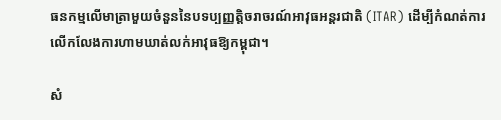ធនកម្មលើមាត្រាមួយចំនួននៃបទប្បញ្ញត្តិចរាចរណ៍អាវុធអន្តរជាតិ (ITAR) ដើម្បីកំណត់ការលើកលែងការហាមឃាត់លក់អាវុធឱ្យកម្ពុជា។

សំ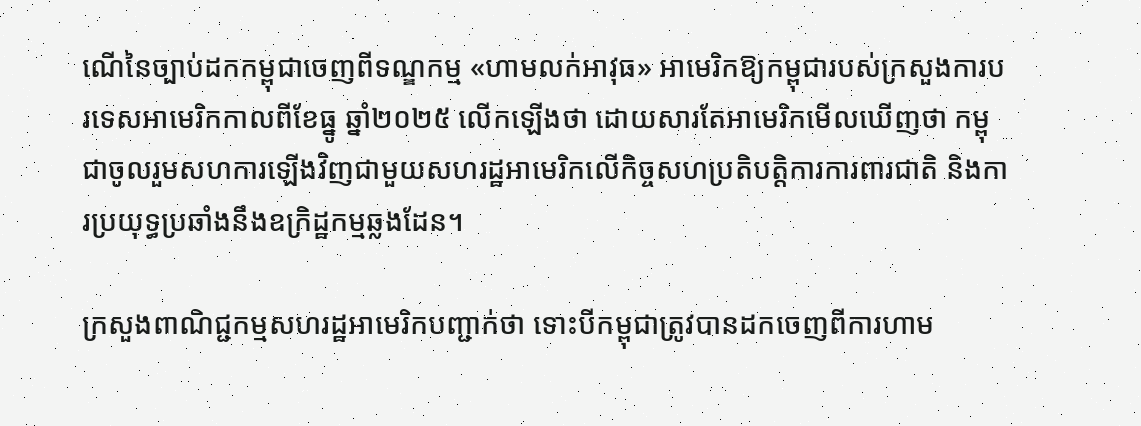ណើនៃច្បាប់ដកកម្ពុជាចេញពីទណ្ឌកម្ម «ហាមលក់អាវុធ» អាមេរិកឱ្យកម្ពុជារបស់ក្រសួងការបរទេសអាមេរិកកាលពីខែធ្នូ ឆ្នាំ២០២៥ លើកឡើងថា ដោយសារតែអាមេរិកមើលឃើញថា កម្ពុជាចូលរួមសហការឡើងវិញជាមួយសហរដ្ឋអាមេរិកលើកិច្ចសហប្រតិបត្តិការការពារជាតិ និងការប្រយុទ្ធប្រឆាំងនឹងឧក្រិដ្ឋកម្មឆ្លងដែន។

ក្រសួងពាណិជ្ជកម្មសហរដ្ឋអាមេរិកបញ្ជាក់ថា ទោះបីកម្ពុជាត្រូវបានដកចេញពីការហាម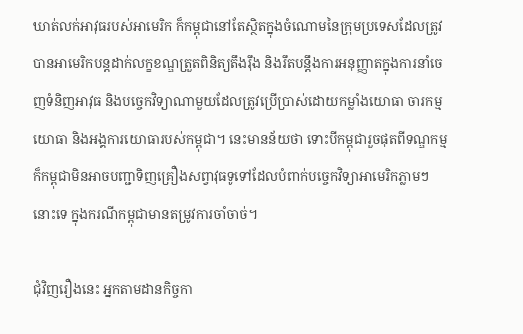ឃាត់លក់អាវុធរបស់អាមេរិក ក៏កម្ពុជានៅតែស្ថិតក្នុងចំណោមនៃក្រុមប្រទេសដែលត្រូវបានអាមេរិកបន្តដាក់លក្ខខណ្ឌត្រួតពិនិត្យតឹងរ៉ឹង និងរឹតបន្តឹងការអនុញ្ញាតក្នុងការនាំចេញទំនិញអាវុធ និងបច្ចេកវិទ្យាណាមួយដែលត្រូវប្រើប្រាស់ដោយកម្លាំងយោធា ចារកម្មយោធា និងអង្គការយោធារបស់កម្ពុជា។ នេះមានន័យថា ទោះបីកម្ពុជារួចផុតពីទណ្ឌកម្ម ក៏កម្ពុជាមិនអាចបញ្ជាទិញគ្រឿងសព្វាវុធទូទៅដែលបំពាក់បច្ចេកវិទ្យាអាមេរិកភ្លាមៗនោះទេ ក្នុងករណីកម្ពុជាមានតម្រូវការចាំចាច់។

ជុំវិញរឿងនេះ អ្នកតាមដានកិច្ចកា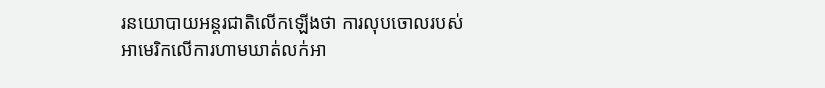រនយោបាយអន្តរជាតិលើកឡើងថា ការលុបចោលរបស់អាមេរិកលើការហាមឃាត់លក់អា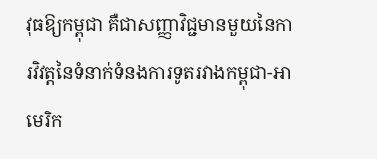វុធឱ្យកម្ពុជា គឺជាសញ្ញាវិជ្ជមានមួយនៃការវិវត្តនៃទំនាក់ទំនងការទូតរវាងកម្ពុជា-អាមេរិក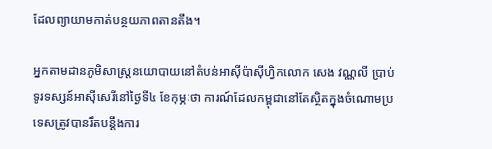ដែលព្យាយាមកាត់បន្ថយភាពតានតឹង។

អ្នកតាមដានភូមិសាស្ត្រនយោបាយនៅតំបន់អាស៊ីប៉ាស៊ីហ្វិកលោក សេង វណ្ណលី ប្រាប់ទូរទស្សន៍អាស៊ីសេរីនៅថ្ងៃទី៤ ខែកុម្ភៈថា ការណ៍ដែលកម្ពុជានៅតែស្ថិតក្នុងចំណោមប្រទេសត្រូវបានរឹតបន្តឹងការ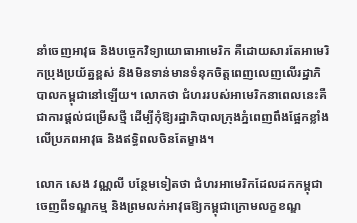នាំចេញអាវុធ និងបច្ចេកវិទ្យាយោធាអាមេរិក គឺដោយសារតែអាមេរិកប្រុងប្រយ័ត្នខ្ពស់ និងមិនទាន់មានទំនុកចិត្តពេញលេញលើរដ្ឋាភិបាលកម្ពុជានៅឡើយ។ លោកថា ជំហររបស់អាមេរិកនាពេលនេះគឺជាការផ្ដល់ជម្រើសថ្មី ដើម្បីកុំឱ្យរដ្ឋាភិបាលក្រុងភ្នំពេញពឹងផ្អែកខ្លាំងលើប្រភពអាវុធ និងឥទ្ធិពលចិនតែម្ខាង។

លោក សេង វណ្ណលី បន្ថែមទៀតថា ជំហរអាមេរិកដែលដកកម្ពុជាចេញពីទណ្ឌកម្ម និងព្រមលក់អាវុធឱ្យកម្ពុជាក្រោមលក្ខខណ្ឌ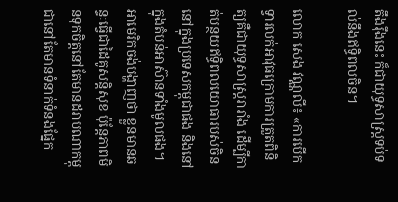តឹងរ៉ឹងនេះ ក៏ជាយុទ្ធសាស្ត្រទប់ទល់នឹងឥទ្ធិពលចិន។

លោក សេង វណ្ណលី៖ «ការបើកទ្វារលក់អាវុធក្រោមការត្រួតពិនិត្យគឺជាយុទ្ធសាស្ត្ររារាំង ដើម្បីកាត់បន្ថយឥទ្ធិពលយោធារបស់ចិននៅក្នុងប្រទេសកម្ពុជាផង និងនៅក្នុងតំបន់អាស៊ានទាំងមូលផង។ អាមេរិកចង់បង្ហាញថា ខ្លួនមានឆន្ទៈធ្វើជាដៃគូសន្តិសុខ ប៉ុន្តែភាពមិនទុកចិត្តនៅតែមានដរាបណាកម្ពុជានៅតែមានទំនាក់ទំនងផ្នែក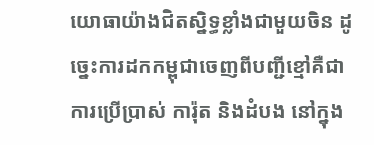យោធាយ៉ាងជិតស្និទ្ធខ្លាំងជាមួយចិន ដូច្នេះការដកកម្ពុជាចេញពីបញ្ជីខ្មៅគឺជាការប្រើប្រាស់ ការ៉ុត និងដំបង នៅក្នុង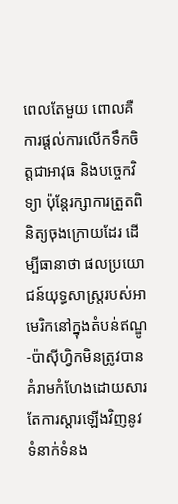ពេលតែមួយ ពោលគឺការផ្ដល់ការលើកទឹកចិត្តជាអាវុធ និងបច្ចេកវិទ្យា ប៉ុន្តែរក្សាការត្រួតពិនិត្យចុងក្រោយដែរ ដើម្បីធានាថា ផលប្រយោជន៍យុទ្ធសាស្ត្ររបស់អាមេរិកនៅក្នុងតំបន់ឥណ្ឌូ-ប៉ាស៊ីហ្វិកមិនត្រូវបានគំរាមកំហែងដោយសារតែការស្ដារឡើងវិញនូវទំនាក់ទំនង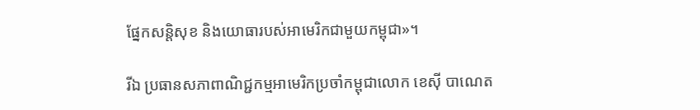ផ្នែកសន្តិសុខ និងយោធារបស់អាមេរិកជាមួយកម្ពុជា»។

រីឯ ប្រធានសភាពាណិជ្ជកម្មអាមេរិកប្រចាំកម្ពុជាលោក ខេស៊ី បាណេត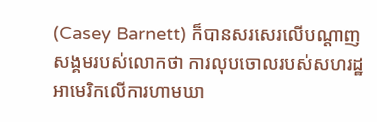(Casey Barnett) ក៏បានសរសេរលើបណ្ដាញសង្គមរបស់លោកថា ការលុបចោលរបស់សហរដ្ឋអាមេរិកលើការហាមឃា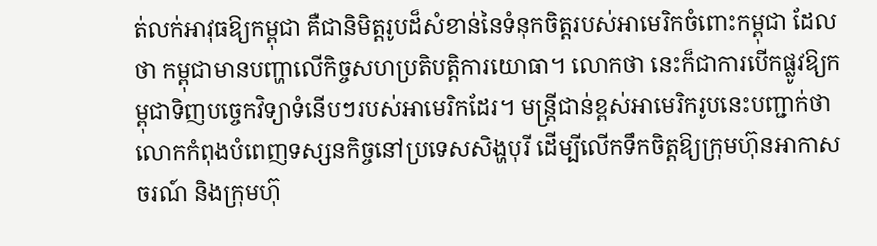ត់លក់អាវុធឱ្យកម្ពុជា គឺជានិមិត្តរូបដ៏សំខាន់នៃទំនុកចិត្តរបស់អាមេរិកចំពោះកម្ពុជា ដែលថា កម្ពុជាមានបញ្ហាលើកិច្ចសហប្រតិបត្តិការយោធា។ លោកថា នេះក៏ជាការបើកផ្លូវឱ្យកម្ពុជាទិញបច្ចេកវិទ្យាទំនើបៗរបស់អាមេរិកដែរ។ មន្ត្រីជាន់ខ្ពស់អាមេរិករូបនេះបញ្ជាក់ថា លោកកំពុងបំពេញទស្សនកិច្ចនៅប្រទេសសិង្ហបុរី ដើម្បីលើកទឹកចិត្តឱ្យក្រុមហ៊ុនអាកាសចរណ៍ និងក្រុមហ៊ុ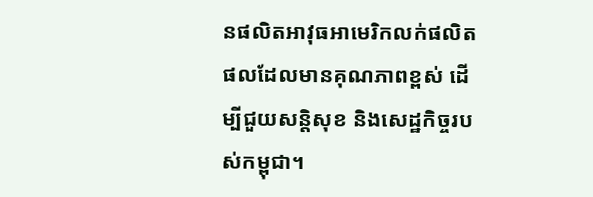នផលិតអាវុធអាមេរិកលក់ផលិតផលដែលមានគុណភាពខ្ពស់ ដើម្បីជួយសន្តិសុខ និងសេដ្ឋកិច្ចរបស់កម្ពុជា។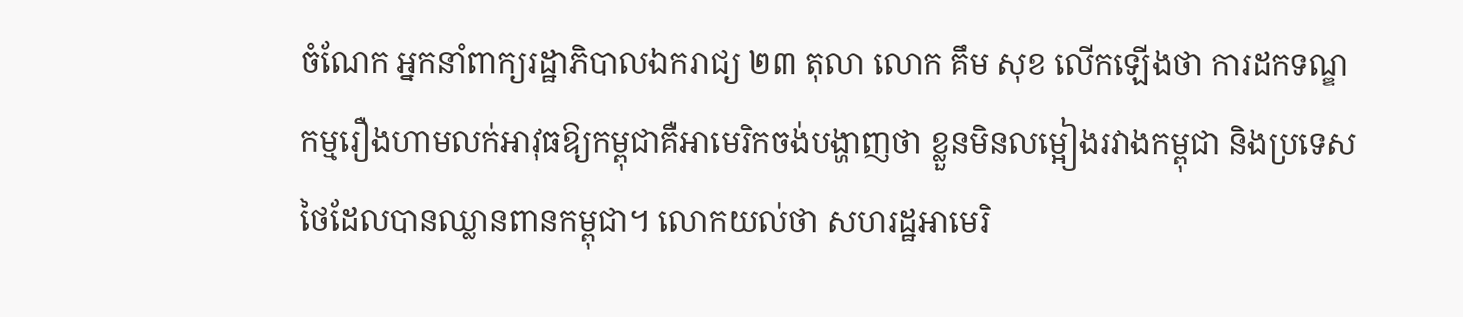ចំណែក អ្នកនាំពាក្យរដ្ឋាភិបាលឯករាជ្យ ២៣ តុលា លោក គឹម សុខ លើកឡើងថា ការដកទណ្ឌកម្មរឿងហាមលក់អាវុធឱ្យកម្ពុជាគឺអាមេរិកចង់បង្ហាញថា ខ្លួនមិនលម្អៀងរវាងកម្ពុជា និងប្រទេសថៃដែលបានឈ្លានពានកម្ពុជា។ លោកយល់ថា សហរដ្ឋអាមេរិ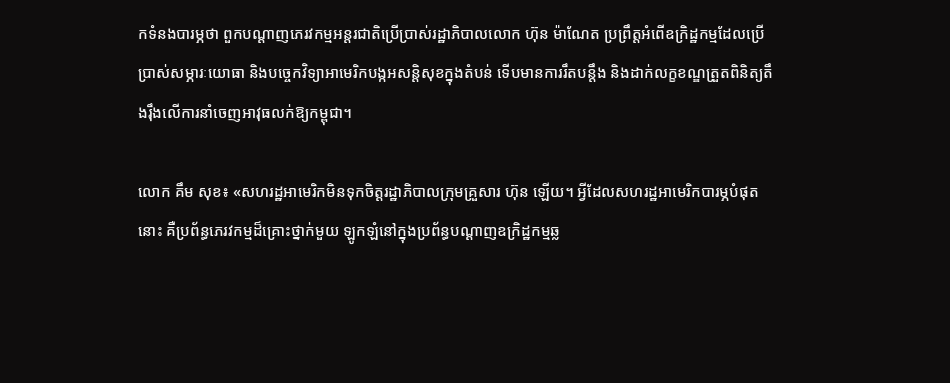កទំនងបារម្ភថា ពួកបណ្ដាញភេរវកម្មអន្តរជាតិប្រើប្រាស់រដ្ឋាភិបាលលោក ហ៊ុន ម៉ាណែត ប្រព្រឹត្តអំពើឧក្រិដ្ឋកម្មដែលប្រើប្រាស់សម្ភារៈយោធា និងបច្ចេកវិទ្យាអាមេរិកបង្កអសន្តិសុខក្នុងតំបន់ ទើបមានការរឹតបន្តឹង និងដាក់លក្ខខណ្ឌត្រួតពិនិត្យតឹងរ៉ឹងលើការនាំចេញអាវុធលក់ឱ្យកម្ពុជា។

លោក គឹម សុខ៖ «សហរដ្ឋអាមេរិកមិនទុកចិត្តរដ្ឋាភិបាលក្រុមគ្រួសារ ហ៊ុន ឡើយ។ អ្វីដែលសហរដ្ឋអាមេរិកបារម្ភបំផុតនោះ គឺប្រព័ន្ធភេរវកម្មដ៏គ្រោះថ្នាក់មួយ ឡូកឡំនៅក្នុងប្រព័ន្ធបណ្ដាញឧក្រិដ្ឋកម្មឆ្ល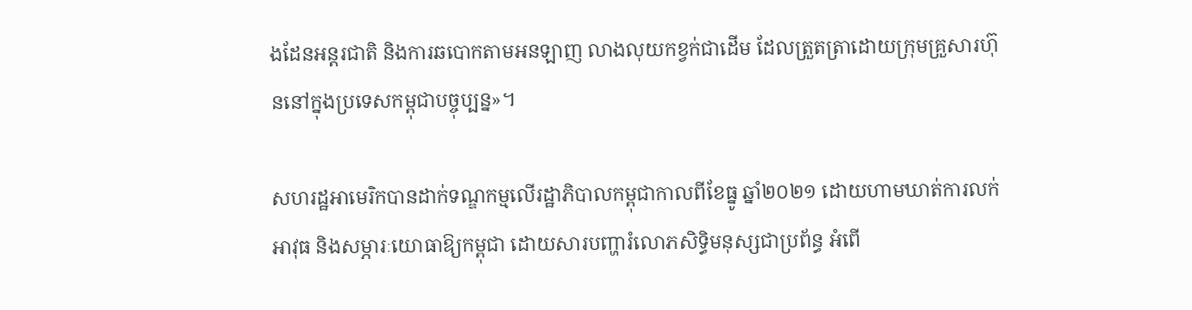ងដែនអន្តរជាតិ និងការឆបោកតាមអនឡាញ លាងលុយកខ្វក់ជាដើម ដែលត្រួតត្រាដោយក្រុមគ្រួសារហ៊ុននៅក្នុងប្រទេសកម្ពុជាបច្ចុប្បន្ន»។

សហរដ្ឋអាមេរិកបានដាក់ទណ្ឌកម្មលើរដ្ឋាភិបាលកម្ពុជាកាលពីខែធ្នូ ឆ្នាំ២០២១ ដោយហាមឃាត់ការលក់អាវុធ និងសម្ភារៈយោធាឱ្យកម្ពុជា ដោយសារបញ្ហារំលោភសិទ្ធិមនុស្សជាប្រព័ន្ធ អំពើ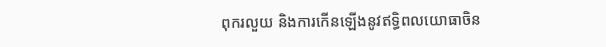ពុករលួយ និងការកើនឡើងនូវឥទ្ធិពលយោធាចិន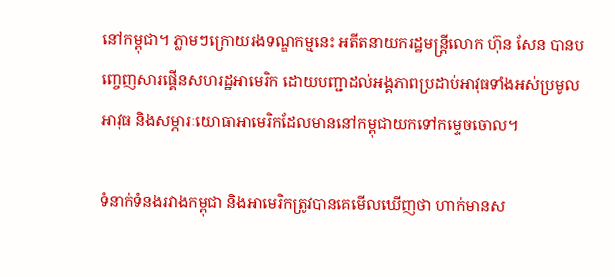នៅកម្ពុជា។ ភ្លាមៗក្រោយរងទណ្ឌកម្មនេះ អតីតនាយករដ្ឋមន្ត្រីលោក ហ៊ុន សែន បានបញ្ចេញសារផ្គើនសហរដ្ឋអាមេរិក ដោយបញ្ជាដល់អង្គភាពប្រដាប់អាវុធទាំងអស់ប្រមូលអាវុធ និងសម្ភារៈយោធាអាមេរិកដែលមាននៅកម្ពុជាយកទៅកម្ទេចចោល។

ទំនាក់ទំនងរវាងកម្ពុជា និងអាមេរិកត្រូវបានគេមើលឃើញថា ហាក់មានស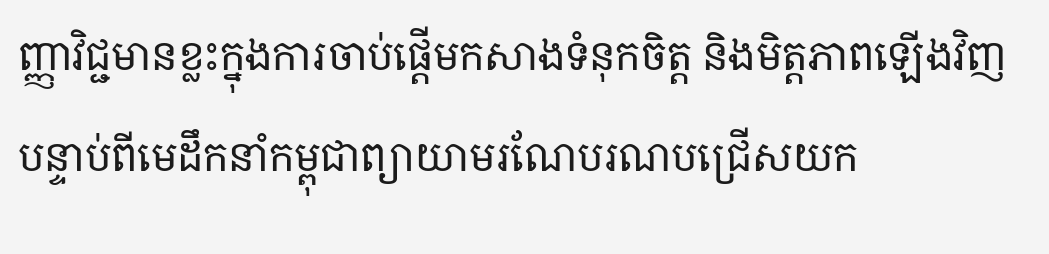ញ្ញាវិជ្ជមានខ្លះក្នុងការចាប់ផ្ដើមកសាងទំនុកចិត្ត និងមិត្តភាពឡើងវិញ បន្ទាប់ពីមេដឹកនាំកម្ពុជាព្យាយាមរណែបរណបជ្រើសយក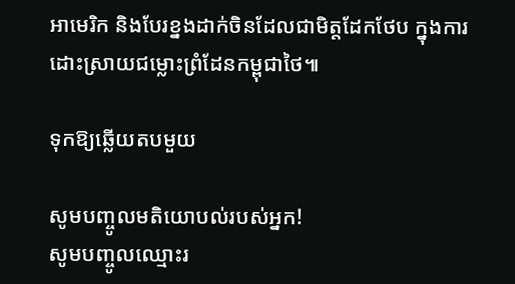អាមេរិក និងបែរខ្នងដាក់ចិនដែលជាមិត្តដែកថែប ក្នុងការដោះស្រាយជម្លោះព្រំដែនកម្ពុជាថៃ៕

ទុកឱ្យឆ្លើយតបមួយ

សូមបញ្ចូលមតិយោបល់របស់អ្នក!
សូមបញ្ចូលឈ្មោះរ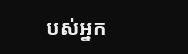បស់អ្នក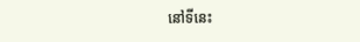នៅទីនេះ